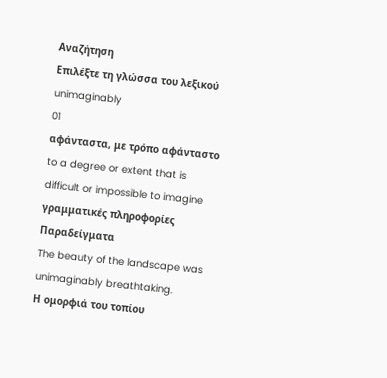Αναζήτηση
Επιλέξτε τη γλώσσα του λεξικού
unimaginably
01
αφάνταστα, με τρόπο αφάνταστο
to a degree or extent that is difficult or impossible to imagine
γραμματικές πληροφορίες
Παραδείγματα
The beauty of the landscape was unimaginably breathtaking.
Η ομορφιά του τοπίου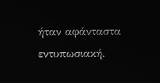ήταν αφάνταστα εντυπωσιακή.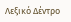Λεξικό Δέντρο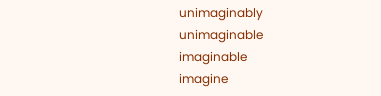unimaginably
unimaginable
imaginable
imagine